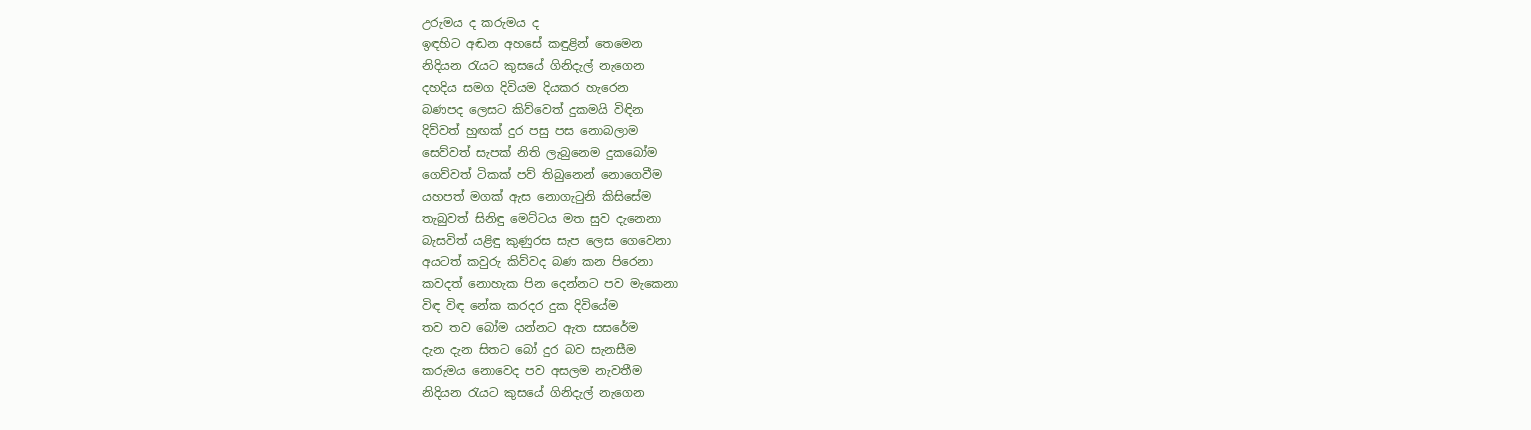උරුමය ද කරුමය ද
ඉඳහිට අඬන අහසේ කඳුළින් තෙමෙන
නිදියන රැයට කුසයේ ගිනිදැල් නැගෙන
දහදිය සමග දිවියම දියකර හැරෙන
බණපද ලෙසට කිව්වෙත් දුකමයි විඳින
දිව්වත් හුඟක් දුර පසු පස නොබලාම
සෙව්වත් සැපක් නිති ලැබුනෙම දුකබෝම
ගෙව්වත් ටිකක් පව් තිබුනෙන් නොගෙවීම
යහපත් මගක් ඇස නොගැටුනි කිසිසේම
තැබුවත් සිනිඳු මෙට්ටය මත සුව දැනෙනා
බැසවිත් යළිඳු කුණුරස සැප ලෙස ගෙවෙනා
අයටත් කවුරු කිව්වද බණ කන පිරෙනා
කවදත් නොහැක පින දෙන්නට පව මැකෙනා
විඳ විඳ නේක කරදර දුක දිවියේම
තව තව බෝම යන්නට ඇත සසරේම
දැන දැන සිතට බෝ දුර බව සැනසීම
කරුමය නොවෙද පව අසලම නැවතීම
නිදියන රැයට කුසයේ ගිනිදැල් නැගෙන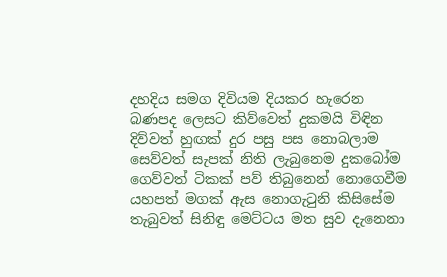දහදිය සමග දිවියම දියකර හැරෙන
බණපද ලෙසට කිව්වෙත් දුකමයි විඳින
දිව්වත් හුඟක් දුර පසු පස නොබලාම
සෙව්වත් සැපක් නිති ලැබුනෙම දුකබෝම
ගෙව්වත් ටිකක් පව් තිබුනෙන් නොගෙවීම
යහපත් මගක් ඇස නොගැටුනි කිසිසේම
තැබුවත් සිනිඳු මෙට්ටය මත සුව දැනෙනා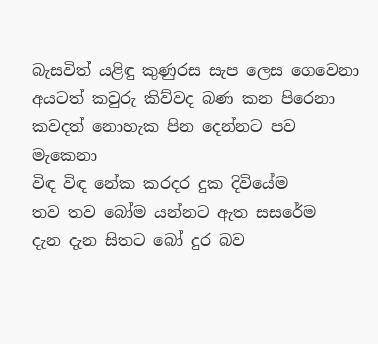බැසවිත් යළිඳු කුණුරස සැප ලෙස ගෙවෙනා
අයටත් කවුරු කිව්වද බණ කන පිරෙනා
කවදත් නොහැක පින දෙන්නට පව මැකෙනා
විඳ විඳ නේක කරදර දුක දිවියේම
තව තව බෝම යන්නට ඇත සසරේම
දැන දැන සිතට බෝ දුර බව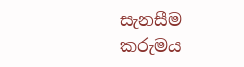සැනසීම
කරුමය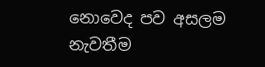නොවෙද පව අසලම නැවතීම